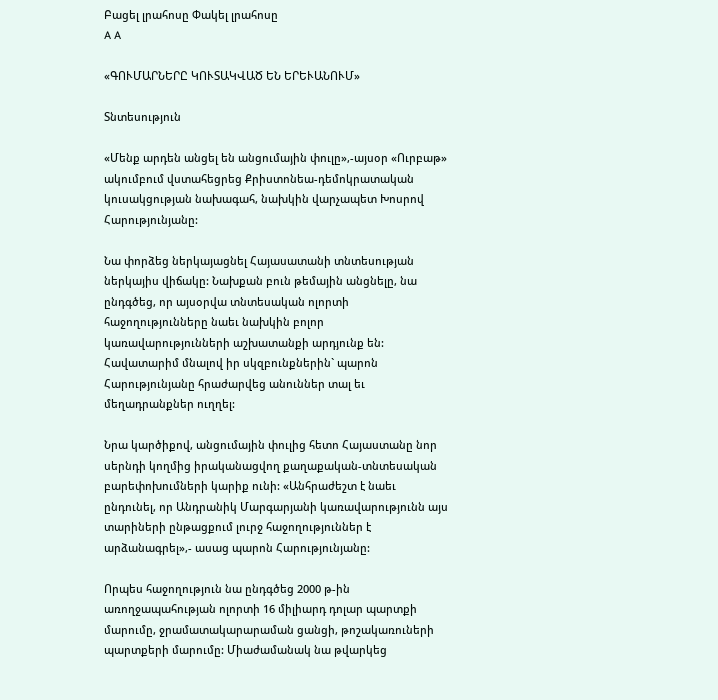Բացել լրահոսը Փակել լրահոսը
A A

«ԳՈՒՄԱՐՆԵՐԸ ԿՈՒՏԱԿՎԱԾ ԵՆ ԵՐԵՒԱՆՈՒՄ»

Տնտեսություն

«Մենք արդեն անցել են անցումային փուլը»,-այսօր «Ուրբաթ» ակումբում վստահեցրեց Քրիստոնեա-դեմոկրատական կուսակցության նախագահ, նախկին վարչապետ Խոսրով Հարությունյանը:

Նա փորձեց ներկայացնել Հայասատանի տնտեսության ներկայիս վիճակը: Նախքան բուն թեմային անցնելը, նա ընդգծեց, որ այսօրվա տնտեսական ոլորտի հաջողությունները նաեւ նախկին բոլոր կառավարությունների աշխատանքի արդյունք են: Հավատարիմ մնալով իր սկզբունքներին` պարոն Հարությունյանը հրաժարվեց անուններ տալ եւ մեղադրանքներ ուղղել:

Նրա կարծիքով, անցումային փուլից հետո Հայաստանը նոր սերնդի կողմից իրականացվող քաղաքական-տնտեսական բարեփոխումների կարիք ունի: «Անհրաժեշտ է նաեւ ընդունել, որ Անդրանիկ Մարգարյանի կառավարությունն այս տարիների ընթացքում լուրջ հաջողություններ է արձանագրել»,- ասաց պարոն Հարությունյանը:

Որպես հաջողություն նա ընդգծեց 2000 թ-ին առողջապահության ոլորտի 16 միլիարդ դոլար պարտքի մարումը, ջրամատակարարաման ցանցի, թոշակառուների պարտքերի մարումը: Միաժամանակ նա թվարկեց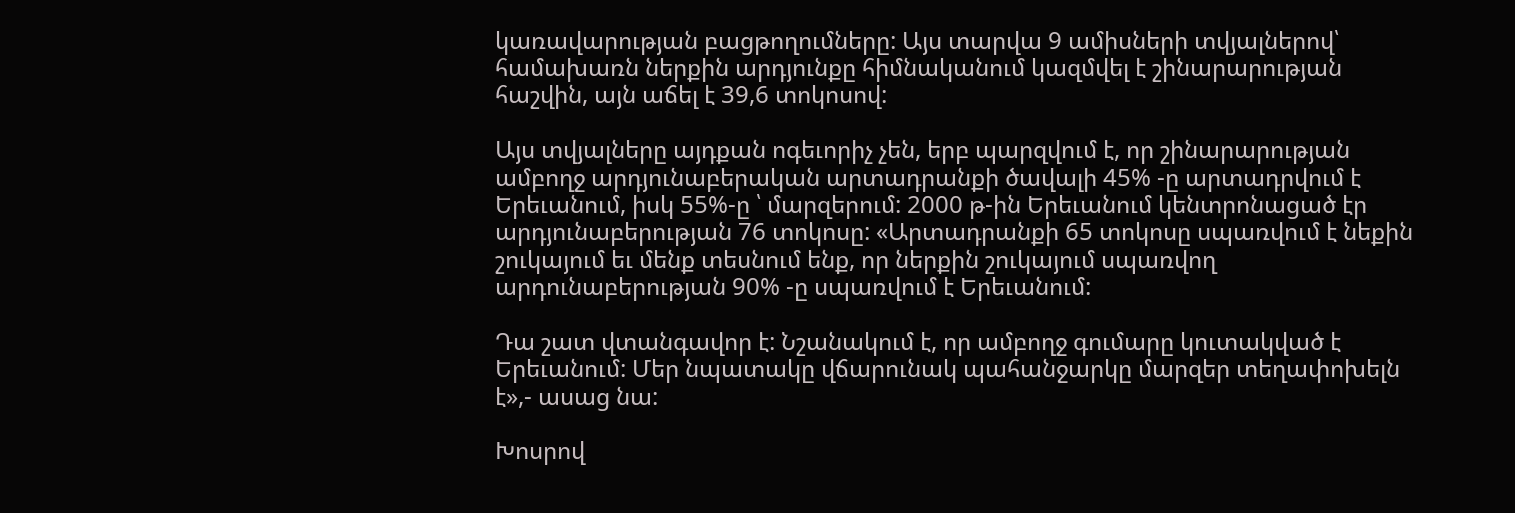կառավարության բացթողումները: Այս տարվա 9 ամիսների տվյալներով՝ համախառն ներքին արդյունքը հիմնականում կազմվել է շինարարության հաշվին, այն աճել է 39,6 տոկոսով:

Այս տվյալները այդքան ոգեւորիչ չեն, երբ պարզվում է, որ շինարարության ամբողջ արդյունաբերական արտադրանքի ծավալի 45% -ը արտադրվում է Երեւանում, իսկ 55%-ը ՝ մարզերում: 2000 թ-ին Երեւանում կենտրոնացած էր արդյունաբերության 76 տոկոսը: «Արտադրանքի 65 տոկոսը սպառվում է նեքին շուկայում եւ մենք տեսնում ենք, որ ներքին շուկայում սպառվող արդունաբերության 90% -ը սպառվում է Երեւանում:

Դա շատ վտանգավոր է: Նշանակում է, որ ամբողջ գումարը կուտակված է Երեւանում: Մեր նպատակը վճարունակ պահանջարկը մարզեր տեղափոխելն է»,- ասաց նա:

Խոսրով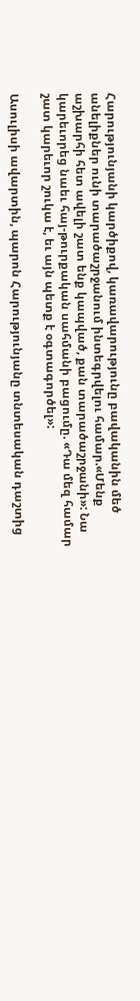Հարությունյանի կարծիքով, կառավարությունը բավականին մեծ անելիքներ ունի տարածաշրջանում ինտեգրվելու համար.«Մենք աշխարհի հետ ավելի շատ ենք կապված, քան տարածաշրջանի»: Նա կարեւորեց նաեւ հայ-թուրքական սահմանի բացումը. «Դա մեզ համար շատ կարեւոր շուկա է, եւ այն պետք է օգտագործել»:

Ասուլիսի ավարտին, պարոն Հարությունյանը տնտեսական դաշտից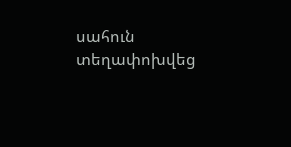սահուն տեղափոխվեց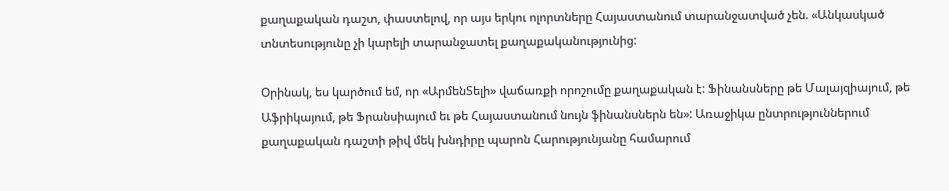քաղաքական դաշտ, փաստելով, որ այս երկու ոլորտները Հայաստանում տարանջատված չեն. «Անկասկած տնտեսությունը չի կարելի տարանջատել քաղաքականությունից:

Օրինակ, ես կարծում եմ, որ «ԱրմենՏելի» վաճառքի որոշումը քաղաքական է: Ֆինանսները թե Մալայզիայում, թե Աֆրիկայում, թե Ֆրանսիայում եւ թե Հայաստանում նույն ֆինանսներն են»: Առաջիկա ընտրություններում քաղաքական դաշտի թիվ մեկ խնդիրը պարոն Հարությունյանը համարում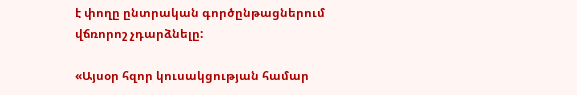է փողը ընտրական գործընթացներում վճռորոշ չդարձնելը:

«Այսօր հզոր կուսակցության համար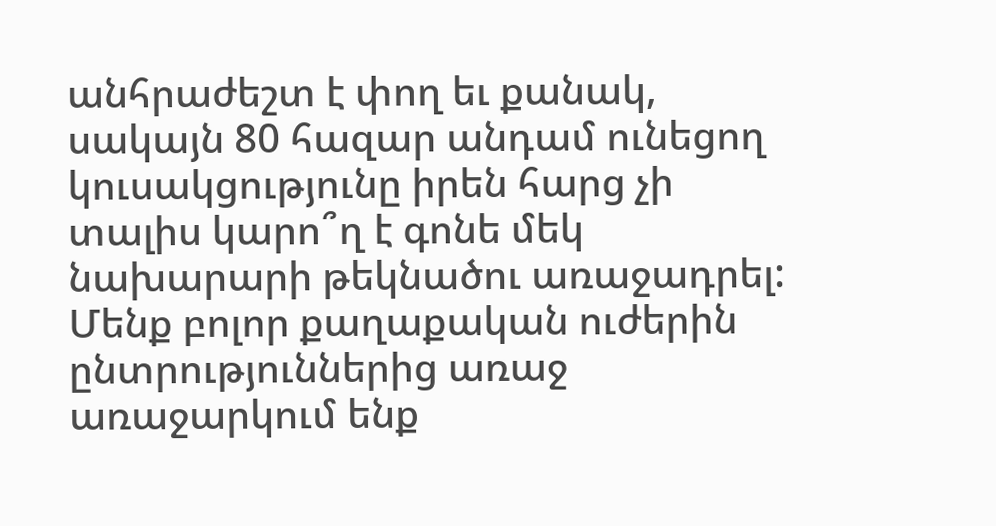անհրաժեշտ է փող եւ քանակ, սակայն 80 հազար անդամ ունեցող կուսակցությունը իրեն հարց չի տալիս կարո՞ղ է գոնե մեկ նախարարի թեկնածու առաջադրել: Մենք բոլոր քաղաքական ուժերին ընտրություններից առաջ առաջարկում ենք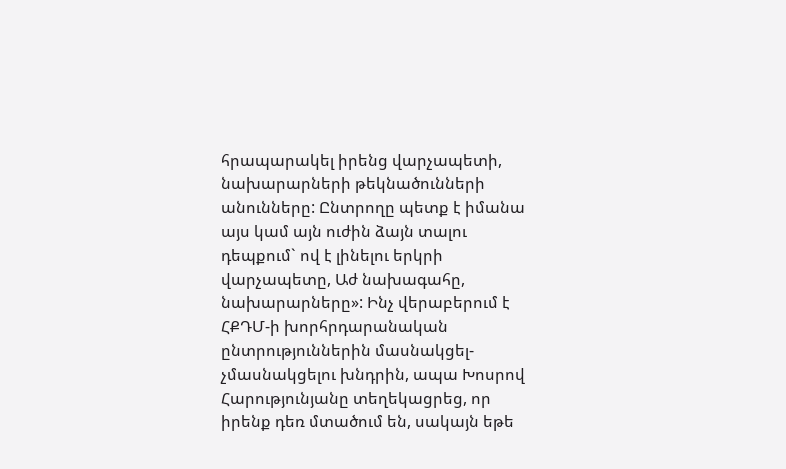հրապարակել իրենց վարչապետի, նախարարների թեկնածունների անունները: Ընտրողը պետք է իմանա այս կամ այն ուժին ձայն տալու դեպքում` ով է լինելու երկրի վարչապետը, Աժ նախագահը, նախարարները»: Ինչ վերաբերում է ՀՔԴՄ-ի խորհրդարանական ընտրություններին մասնակցել-չմասնակցելու խնդրին, ապա Խոսրով Հարությունյանը տեղեկացրեց, որ իրենք դեռ մտածում են, սակայն եթե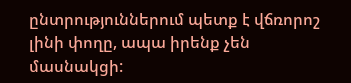ընտրություններում պետք է վճռորոշ լինի փողը, ապա իրենք չեն մասնակցի: